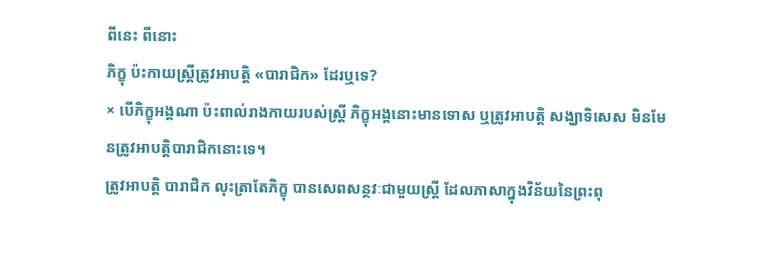ពីនេះ ពីនោះ
ភិក្ខុ ប៉ះកាយស្ត្រីត្រូវអាបត្តិ «បារាជិក» ដែរឬទេ?
× បើភិក្ខុអង្គណា ប៉ះពាល់រាងកាយរបស់ស្ត្រី ភិក្ខុអង្គនោះមានទោស ឬត្រូវអាបត្តិ សង្ឃាទិសេស មិនមែនត្រូវអាបត្តិបារាជិកនោះទេ។
ត្រូវអាបត្តិ បារាជិក លុះត្រាតែភិក្ខុ បានសេពសន្ថវៈជាមួយស្ត្រី ដែលភាសាក្នុងវិន័យនៃព្រះពុ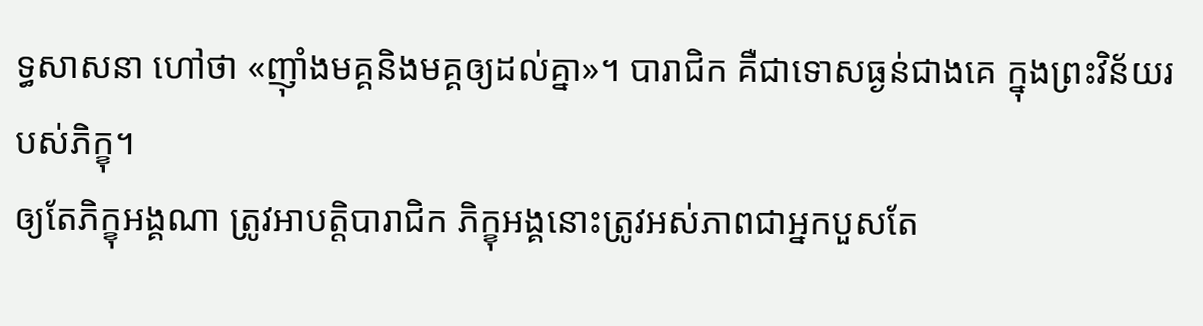ទ្ធសាសនា ហៅថា «ញ៉ាំងមគ្គនិងមគ្គឲ្យដល់គ្នា»។ បារាជិក គឺជាទោសធ្ងន់ជាងគេ ក្នុងព្រះវិន័យរបស់ភិក្ខុ។
ឲ្យតែភិក្ខុអង្គណា ត្រូវអាបត្តិបារាជិក ភិក្ខុអង្គនោះត្រូវអស់ភាពជាអ្នកបួសតែ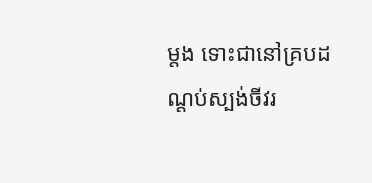ម្តង ទោះជានៅគ្របដណ្តប់ស្បង់ចីវរ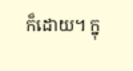ក៏ដោយ។ ក្នុ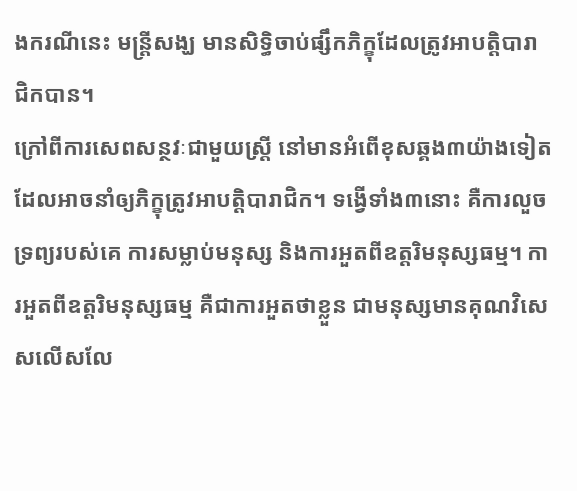ងករណីនេះ មន្ត្រីសង្ឃ មានសិទ្ធិចាប់ផ្សឹកភិក្ខុដែលត្រូវអាបត្តិបារាជិកបាន។
ក្រៅពីការសេពសន្ថវៈជាមួយស្ត្រី នៅមានអំពើខុសឆ្គង៣យ៉ាងទៀត ដែលអាចនាំឲ្យភិក្ខុត្រូវអាបត្តិបារាជិក។ ទង្វើទាំង៣នោះ គឺការលួចទ្រព្យរបស់គេ ការសម្លាប់មនុស្ស និងការអួតពីឧត្តរិមនុស្សធម្ម។ ការអួតពីឧត្តរិមនុស្សធម្ម គឺជាការអួតថាខ្លួន ជាមនុស្សមានគុណវិសេសលើសលែ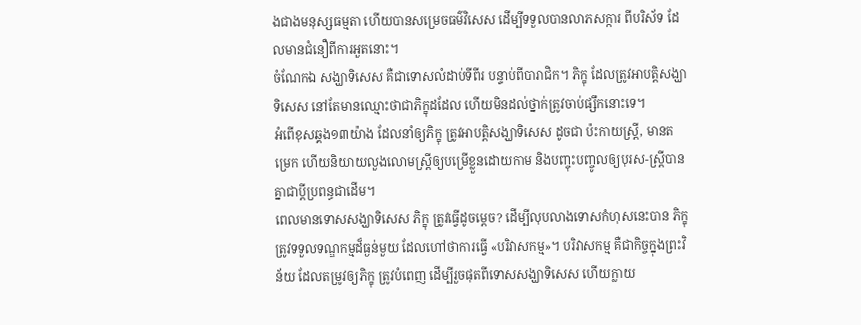ងជាងមនុស្សធម្មតា ហើយបានសម្រេចធម៌វិសេស ដើម្បីទទួលបានលាភសក្ការ ពីបរិស័ទ ដែលមានជំនឿពីការអួតនោះ។
ចំណែកឯ សង្ឃាទិសេស គឺជាទោសលំដាប់ទីពីរ បន្ទាប់ពីបារាជិក។ ភិក្ខុ ដែលត្រូវអាបត្តិសង្ឃាទិសេស នៅតែមានឈ្មោះថាជាភិក្ខុដដែល ហើយមិនដល់ថ្នាក់ត្រូវចាប់ផ្សឹកនោះទេ។
អំពើខុសឆ្គង១៣យ៉ាង ដែលនាំឲ្យភិក្ខុ ត្រូវអាបត្តិសង្ឃាទិសេស ដូចជា ប៉ះកាយស្ត្រី, មានតម្រេក ហើយនិយាយលួងលោមស្ដ្រីឲ្យបម្រើខ្លួនដោយកាម និងបញ្ចុះបញ្ចូលឲ្យបុរស-ស្ដ្រីបានគ្នាជាប្ដីប្រពន្ធជាដើម។
ពេលមានទោសសង្ឃាទិសេស ភិក្ខុ ត្រូវធ្វើដូចម្តេច? ដើម្បីលុបលាងទោសកំហុសនេះបាន ភិក្ខុត្រូវទទួលទណ្ឌកម្មដ៏ធ្ងន់មួយ ដែលហៅថាការធ្វើ «បរិវាសកម្ម»។ បរិវាសកម្ម គឺជាកិច្ចក្នុងព្រះវិន័យ ដែលតម្រូវឲ្យភិក្ខុ ត្រូវបំពេញ ដើម្បីរួចផុតពីទោសសង្ឃាទិសេស ហើយក្លាយ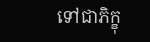ទៅជាភិក្ខុ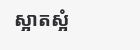ស្អាតស្អំ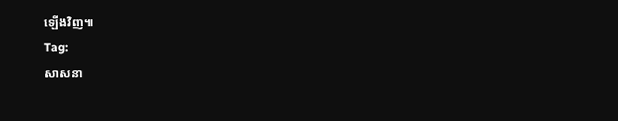ឡើងវិញ៕
Tag:
សាសនា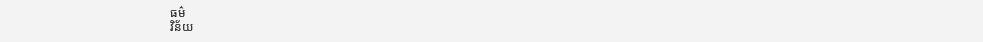ធម៌
វិន័យ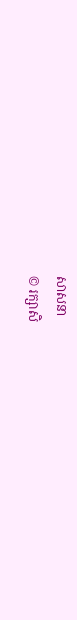សាសនា
© រក្សាសិ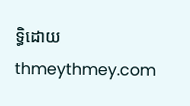ទ្ធិដោយ thmeythmey.com